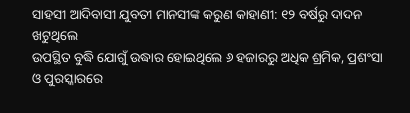ସାହସୀ ଆଦିବାସୀ ଯୁବତୀ ମାନସୀଙ୍କ କରୁଣ କାହାଣୀ: ୧୨ ବର୍ଷରୁ ଦାଦନ ଖଟୁଥିଲେ
ଉପସ୍ଥିତ ବୁଦ୍ଧି ଯୋଗୁଁ ଉଦ୍ଧାର ହୋଇଥିଲେ ୬ ହଜାରରୁ ଅଧିକ ଶ୍ରମିକ, ପ୍ରଶଂସା ଓ ପୁରସ୍କାରରେ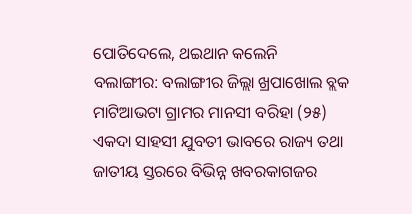ପୋତିଦେଲେ, ଥଇଥାନ କଲେନି
ବଲାଙ୍ଗୀର: ବଲାଙ୍ଗୀର ଜିଲ୍ଲା ଖ୍ରପାଖୋଲ ବ୍ଲକ ମାଟିଆଭଟା ଗ୍ରାମର ମାନସୀ ବରିହା (୨୫) ଏକଦା ସାହସୀ ଯୁବତୀ ଭାବରେ ରାଜ୍ୟ ତଥା ଜାତୀୟ ସ୍ତରରେ ବିଭିନ୍ନ ଖବରକାଗଜର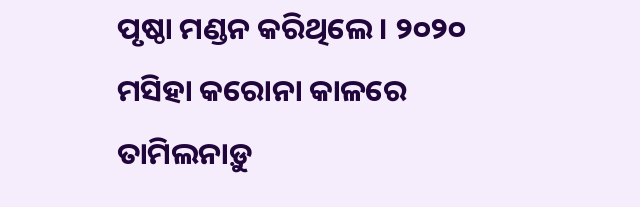ପୃଷ୍ଠା ମଣ୍ଡନ କରିଥିଲେ। ୨୦୨୦ ମସିହା କରୋନା କାଳରେ ତାମିଲନାଡ଼ୁ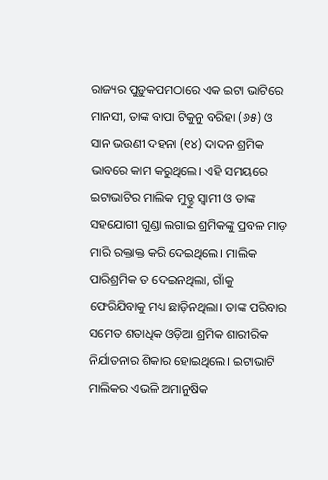ରାଜ୍ୟର ପୁଡ଼ୁକପମଠାରେ ଏକ ଇଟା ଭାଟିରେ ମାନସୀ, ତାଙ୍କ ବାପା ଟିକୁନୁ ବରିହା (୬୫) ଓ ସାନ ଭଉଣୀ ଦହନା (୧୪) ଦାଦନ ଶ୍ରମିକ ଭାବରେ କାମ କରୁଥିଲେ। ଏହି ସମୟରେ ଇଟାଭାଟିର ମାଲିକ ମୁଡ୍ଡୁ ସ୍ବାମୀ ଓ ତାଙ୍କ ସହଯୋଗୀ ଗୁଣ୍ଡା ଲଗାଇ ଶ୍ରମିକଙ୍କୁ ପ୍ରବଳ ମାଡ଼ ମାରି ରକ୍ତାକ୍ତ କରି ଦେଇଥିଲେ। ମାଲିକ ପାରିଶ୍ରମିକ ତ ଦେଇନଥିଲା, ଗାଁକୁ ଫେରିଯିବାକୁ ମଧ୍ୟ ଛାଡ଼ିନଥିଲା। ତାଙ୍କ ପରିବାର ସମେତ ଶତାଧିକ ଓଡ଼ିଆ ଶ୍ରମିକ ଶାରୀରିକ ନିର୍ଯାତନାର ଶିକାର ହୋଇଥିଲେ। ଇଟାଭାଟି ମାଲିକର ଏଭଳି ଅମାନୁଷିକ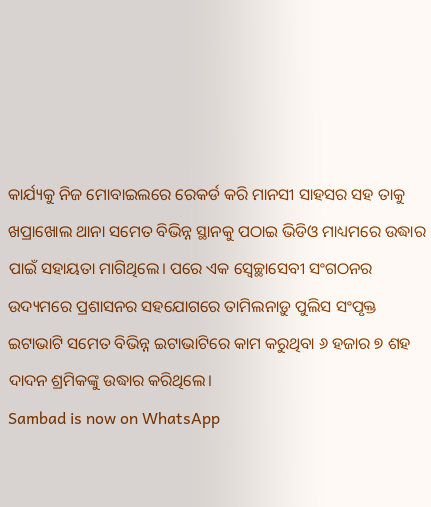କାର୍ଯ୍ୟକୁ ନିଜ ମୋବାଇଲରେ ରେକର୍ଡ କରି ମାନସୀ ସାହସର ସହ ତାକୁ ଖପ୍ରାଖୋଲ ଥାନା ସମେତ ବିଭିନ୍ନ ସ୍ଥାନକୁ ପଠାଇ ଭିଡିଓ ମାଧ୍ୟମରେ ଉଦ୍ଧାର ପାଇଁ ସହାୟତା ମାଗିଥିଲେ। ପରେ ଏକ ସ୍ବେଚ୍ଛାସେବୀ ସଂଗଠନର ଉଦ୍ୟମରେ ପ୍ରଶାସନର ସହଯୋଗରେ ତାମିଲନାଡ଼ୁ ପୁଲିସ ସଂପୃକ୍ତ ଇଟାଭାଟି ସମେତ ବିଭିନ୍ନ ଇଟାଭାଟିରେ କାମ କରୁଥିବା ୬ ହଜାର ୭ ଶହ ଦାଦନ ଶ୍ରମିକଙ୍କୁ ଉଦ୍ଧାର କରିଥିଲେ।
Sambad is now on WhatsApp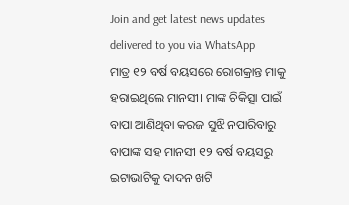Join and get latest news updates delivered to you via WhatsApp
ମାତ୍ର ୧୨ ବର୍ଷ ବୟସରେ ରୋଗକ୍ରାନ୍ତ ମାକୁ ହରାଇଥିଲେ ମାନସୀ। ମାଙ୍କ ଚିକିତ୍ସା ପାଇଁ ବାପା ଆଣିଥିବା କରଜ ସୁଝି ନପାରିବାରୁ ବାପାଙ୍କ ସହ ମାନସୀ ୧୨ ବର୍ଷ ବୟସରୁ ଇଟାଭାଟିକୁ ଦାଦନ ଖଟି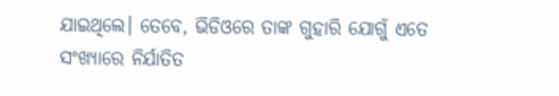ଯାଇଥିଲେ। ତେବେ, ଭିଡିଓରେ ତାଙ୍କ ଗୁହାରି ଯୋଗୁଁ ଏତେ ସଂଖ୍ୟାରେ ନିର୍ଯାତିତ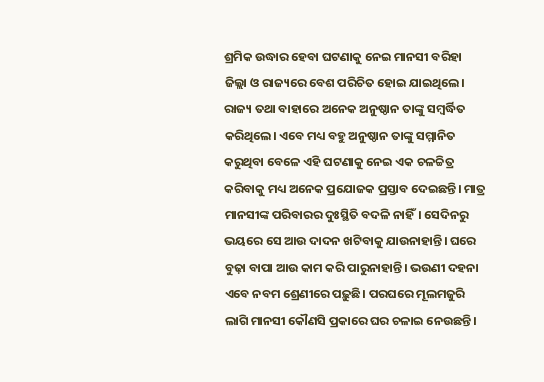ଶ୍ରମିକ ଉଦ୍ଧାର ହେବା ଘଟଣାକୁ ନେଇ ମାନସୀ ବରିହା ଜିଲ୍ଲା ଓ ରାଜ୍ୟରେ ବେଶ ପରିଚିତ ହୋଇ ଯାଇଥିଲେ। ରାଜ୍ୟ ତଥା ବାହାରେ ଅନେକ ଅନୁଷ୍ଠାନ ତାଙ୍କୁ ସମ୍ବର୍ଦ୍ଧିତ କରିଥିଲେ। ଏବେ ମଧ୍ୟ ବହୁ ଅନୁଷ୍ଠାନ ତାଙ୍କୁ ସମ୍ମାନିତ କରୁଥିବା ବେଳେ ଏହି ଘଟଣାକୁ ନେଇ ଏକ ଚଳଚ୍ଚିତ୍ର କରିବାକୁ ମଧ୍ୟ ଅନେକ ପ୍ରଯୋଜକ ପ୍ରସ୍ତାବ ଦେଇଛନ୍ତି। ମାତ୍ର ମାନସୀଙ୍କ ପରିବାରର ଦୁଃସ୍ଥିତି ବଦଳି ନାହିଁ। ସେଦିନରୁ ଭୟରେ ସେ ଆଉ ଦାଦନ ଖଟିବାକୁ ଯାଉନାହାନ୍ତି। ଘରେ ବୁଢ଼ା ବାପା ଆଉ କାମ କରି ପାରୁନାହାନ୍ତି। ଭଉଣୀ ଦହନା ଏବେ ନବମ ଶ୍ରେଣୀରେ ପଢ଼ୁଛି। ପରଘରେ ମୂଲମଜୁରି ଲାଗି ମାନସୀ କୌଣସି ପ୍ରକାରେ ଘର ଚଳାଇ ନେଉଛନ୍ତି।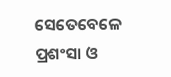ସେତେବେଳେ ପ୍ରଶଂସା ଓ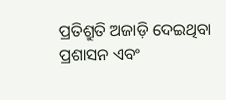ପ୍ରତିଶ୍ରୁତି ଅଜାଡ଼ି ଦେଇଥିବା ପ୍ରଶାସନ ଏବଂ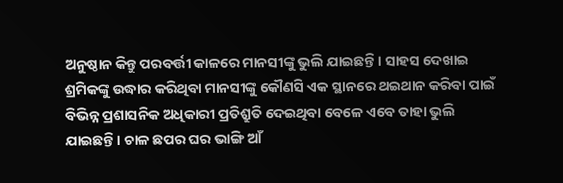ଅନୁଷ୍ଠାନ କିନ୍ତୁ ପରବର୍ତ୍ତୀ କାଳରେ ମାନସୀଙ୍କୁ ଭୁଲି ଯାଇଛନ୍ତି। ସାହସ ଦେଖାଇ ଶ୍ରମିକଙ୍କୁ ଉଦ୍ଧାର କରିଥିବା ମାନସୀଙ୍କୁ କୌଣସି ଏକ ସ୍ଥାନରେ ଥଇଥାନ କରିବା ପାଇଁ ବିଭିନ୍ନ ପ୍ରଶାସନିକ ଅଧିକାରୀ ପ୍ରତିଶ୍ରୁତି ଦେଇଥିବା ବେଳେ ଏବେ ତାହା ଭୁଲି ଯାଇଛନ୍ତି। ଚାଳ ଛପର ଘର ଭାଙ୍ଗି ଆଁ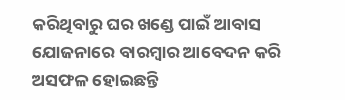କରିଥିବାରୁ ଘର ଖଣ୍ଡେ ପାଇଁ ଆବାସ ଯୋଜନାରେ ବାରମ୍ବାର ଆବେଦନ କରି ଅସଫଳ ହୋଇଛନ୍ତି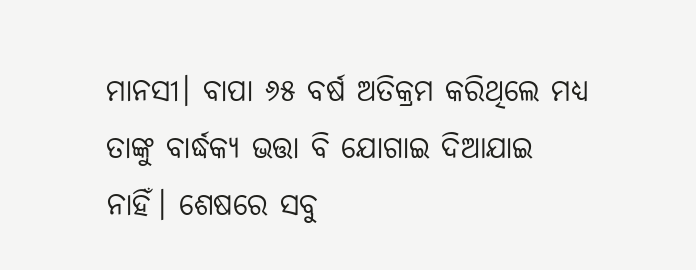ମାନସୀ। ବାପା ୬୫ ବର୍ଷ ଅତିକ୍ରମ କରିଥିଲେ ମଧ୍ୟ ତାଙ୍କୁ ବାର୍ଦ୍ଧକ୍ୟ ଭତ୍ତା ବି ଯୋଗାଇ ଦିଆଯାଇ ନାହିଁ। ଶେଷରେ ସବୁ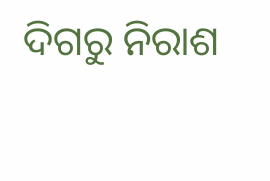ଦିଗରୁ ନିରାଶ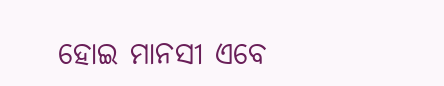ହୋଇ ମାନସୀ ଏବେ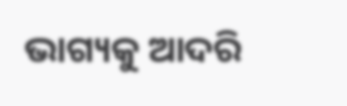ଭାଗ୍ୟକୁ ଆଦରି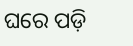ଘରେ ପଡ଼ି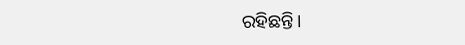ରହିଛନ୍ତି।